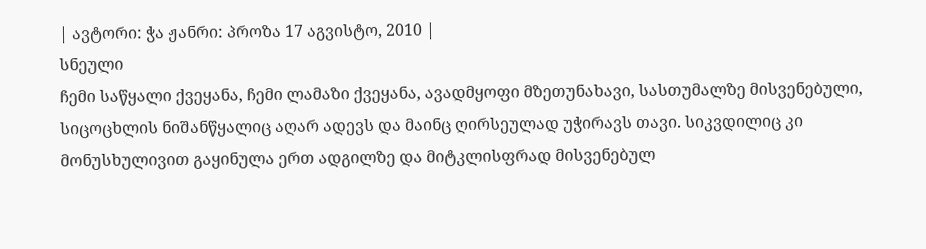| ავტორი: ჭა ჟანრი: პროზა 17 აგვისტო, 2010 |
სნეული
ჩემი საწყალი ქვეყანა, ჩემი ლამაზი ქვეყანა, ავადმყოფი მზეთუნახავი, სასთუმალზე მისვენებული, სიცოცხლის ნიშანწყალიც აღარ ადევს და მაინც ღირსეულად უჭირავს თავი. სიკვდილიც კი მონუსხულივით გაყინულა ერთ ადგილზე და მიტკლისფრად მისვენებულ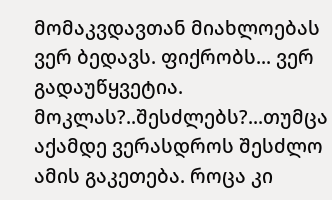მომაკვდავთან მიახლოებას ვერ ბედავს. ფიქრობს... ვერ გადაუწყვეტია. მოკლას?..შესძლებს?...თუმცა აქამდე ვერასდროს შესძლო ამის გაკეთება. როცა კი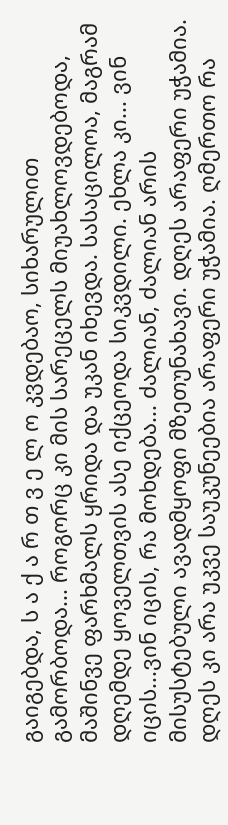გაიგებდა, ს ა ქ ა რ თ ვ ე ლ ო კვდებაო, სიხარულით გამორბოდა... როგორც კი მის სარეცელს მიუახლოვდებოდა, მაშინვე ფარხმალს ყრიდა და უკან იხევდა. სასაცილოა, მაგრამ დღემდე ყოველთვის ასე იქცეოდა სიკვდილი. ეხლა კი... ვინ იცის...ვინ იცის, რა მოხდება... ძალიან, ძალიან არის მისუსტებული ავადმყოფი მზეთუნახავი. დღეს არაფერი უჭამია. დღეს კი არა უკვე საუკუნეებია არაფერი უჭამია. ღმერთო რა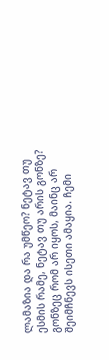ლამაზია და რა უმწეო? ნეტავ თუ ესმის რამე, ნეტავ თუ არის გონზე? გონზეც რომ არ იყოს, მაინც არ შეიმჩნევს ისეთი ამაყია. ჩემი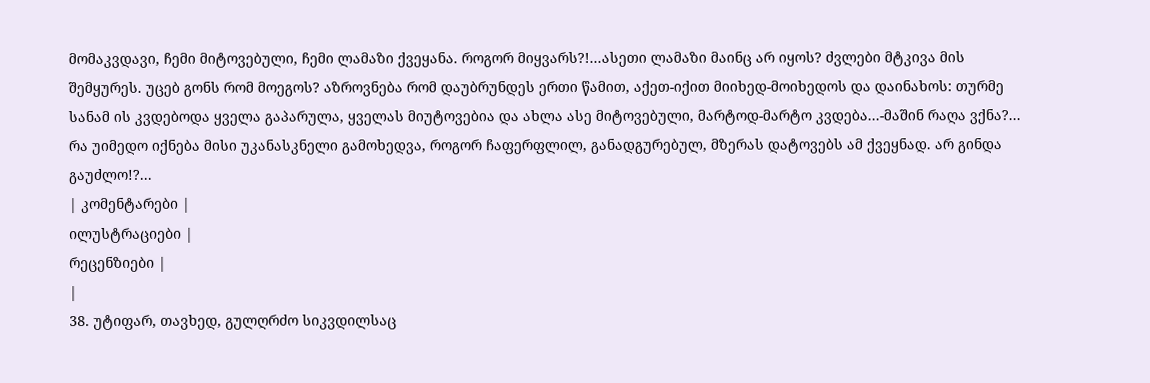მომაკვდავი, ჩემი მიტოვებული, ჩემი ლამაზი ქვეყანა. როგორ მიყვარს?!...ასეთი ლამაზი მაინც არ იყოს? ძვლები მტკივა მის შემყურეს. უცებ გონს რომ მოეგოს? აზროვნება რომ დაუბრუნდეს ერთი წამით, აქეთ-იქით მიიხედ-მოიხედოს და დაინახოს: თურმე სანამ ის კვდებოდა ყველა გაპარულა, ყველას მიუტოვებია და ახლა ასე მიტოვებული, მარტოდ-მარტო კვდება...-მაშინ რაღა ვქნა?... რა უიმედო იქნება მისი უკანასკნელი გამოხედვა, როგორ ჩაფერფლილ, განადგურებულ, მზერას დატოვებს ამ ქვეყნად. არ გინდა გაუძლო!?...
| კომენტარები |
ილუსტრაციები |
რეცენზიები |
|
38. უტიფარ, თავხედ, გულღრძო სიკვდილსაც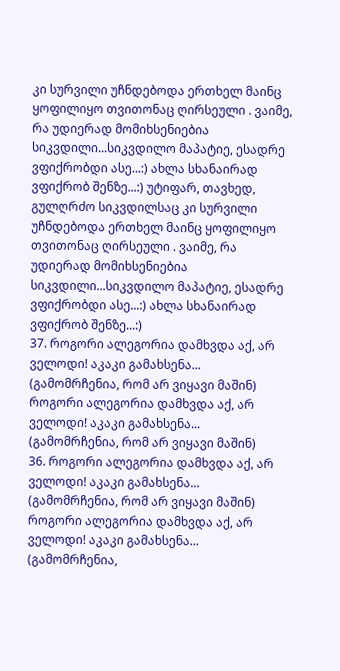კი სურვილი უჩნდებოდა ერთხელ მაინც ყოფილიყო თვითონაც ღირსეული . ვაიმე, რა უდიერად მომიხსენიებია სიკვდილი...სიკვდილო მაპატიე, ესადრე ვფიქრობდი ასე...:) ახლა სხანაირად ვფიქრობ შენზე...:) უტიფარ, თავხედ, გულღრძო სიკვდილსაც კი სურვილი უჩნდებოდა ერთხელ მაინც ყოფილიყო თვითონაც ღირსეული . ვაიმე, რა უდიერად მომიხსენიებია სიკვდილი...სიკვდილო მაპატიე, ესადრე ვფიქრობდი ასე...:) ახლა სხანაირად ვფიქრობ შენზე...:)
37. როგორი ალეგორია დამხვდა აქ, არ ველოდი! აკაკი გამახსენა...
(გამომრჩენია, რომ არ ვიყავი მაშინ) როგორი ალეგორია დამხვდა აქ, არ ველოდი! აკაკი გამახსენა...
(გამომრჩენია, რომ არ ვიყავი მაშინ)
36. როგორი ალეგორია დამხვდა აქ, არ ველოდი! აკაკი გამახსენა...
(გამომრჩენია, რომ არ ვიყავი მაშინ) როგორი ალეგორია დამხვდა აქ, არ ველოდი! აკაკი გამახსენა...
(გამომრჩენია,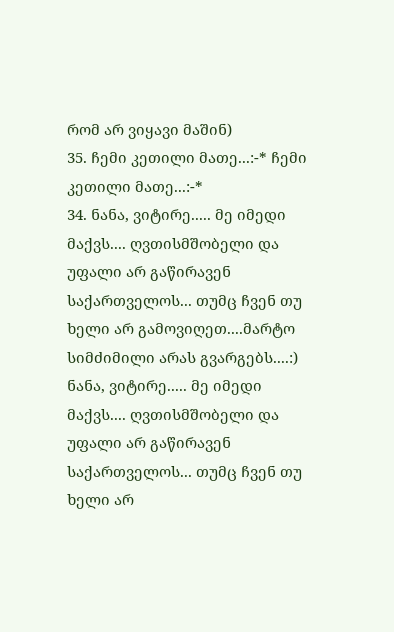რომ არ ვიყავი მაშინ)
35. ჩემი კეთილი მათე...:-* ჩემი კეთილი მათე...:-*
34. ნანა, ვიტირე..... მე იმედი მაქვს.... ღვთისმშობელი და უფალი არ გაწირავენ საქართველოს... თუმც ჩვენ თუ ხელი არ გამოვიღეთ....მარტო სიმძიმილი არას გვარგებს....:) ნანა, ვიტირე..... მე იმედი მაქვს.... ღვთისმშობელი და უფალი არ გაწირავენ საქართველოს... თუმც ჩვენ თუ ხელი არ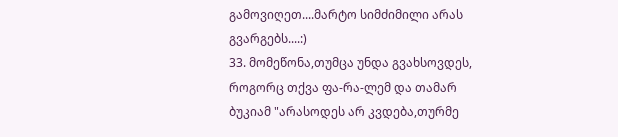გამოვიღეთ....მარტო სიმძიმილი არას გვარგებს....:)
33. მომეწონა,თუმცა უნდა გვახსოვდეს, როგორც თქვა ფა-რა-ლემ და თამარ ბუკიამ "არასოდეს არ კვდება,თურმე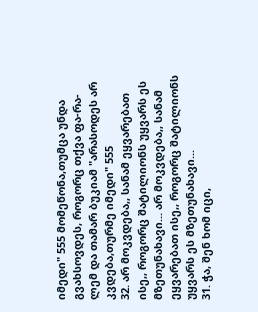იმედი" 555 მომეწონა,თუმცა უნდა გვახსოვდეს, როგორც თქვა ფა-რა-ლემ და თამარ ბუკიამ "არასოდეს არ კვდება,თურმე იმედი" 555
32. არ მოკვდება,, სანამ ეყვარებათ ისე,, როგორც შატილიონს უყვარს ეს მზეთუნახავი... არ მოკვდება,, სანამ ეყვარებათ ისე,, როგორც შატილიონს უყვარს ეს მზეთუნახავი...
31. ჭა, შენ ხომ იცი,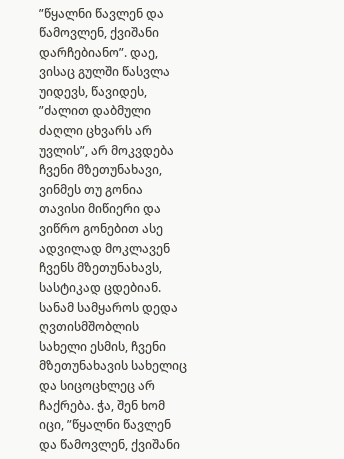”წყალნი წავლენ და წამოვლენ, ქვიშანი დარჩებიანო”. დაე, ვისაც გულში წასვლა უიდევს, წავიდეს, ”ძალით დაბმული ძაღლი ცხვარს არ უვლის”, არ მოკვდება ჩვენი მზეთუნახავი, ვინმეს თუ გონია თავისი მიწიერი და ვიწრო გონებით ასე ადვილად მოკლავენ ჩვენს მზეთუნახავს, სასტიკად ცდებიან. სანამ სამყაროს დედა ღვთისმშობლის სახელი ესმის, ჩვენი მზეთუნახავის სახელიც და სიცოცხლეც არ ჩაქრება. ჭა, შენ ხომ იცი, ”წყალნი წავლენ და წამოვლენ, ქვიშანი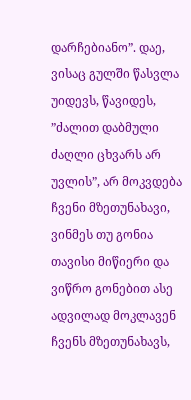დარჩებიანო”. დაე, ვისაც გულში წასვლა უიდევს, წავიდეს, ”ძალით დაბმული ძაღლი ცხვარს არ უვლის”, არ მოკვდება ჩვენი მზეთუნახავი, ვინმეს თუ გონია თავისი მიწიერი და ვიწრო გონებით ასე ადვილად მოკლავენ ჩვენს მზეთუნახავს,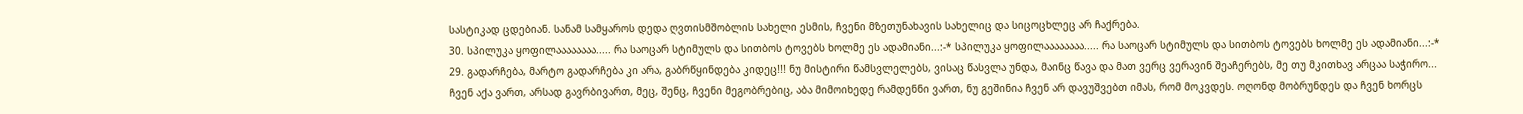სასტიკად ცდებიან. სანამ სამყაროს დედა ღვთისმშობლის სახელი ესმის, ჩვენი მზეთუნახავის სახელიც და სიცოცხლეც არ ჩაქრება.
30. სპილუკა ყოფილაააააააა..... რა საოცარ სტიმულს და სითბოს ტოვებს ხოლმე ეს ადამიანი...:-* სპილუკა ყოფილაააააააა..... რა საოცარ სტიმულს და სითბოს ტოვებს ხოლმე ეს ადამიანი...:-*
29. გადარჩება, მარტო გადარჩება კი არა, გაბრწყინდება კიდეც!!! ნუ მისტირი წამსვლელებს, ვისაც წასვლა უნდა, მაინც წავა და მათ ვერც ვერავინ შეაჩერებს, მე თუ მკითხავ არცაა საჭირო... ჩვენ აქა ვართ, არსად გავრბივართ, მეც, შენც, ჩვენი მეგობრებიც, აბა მიმოიხედე რამდენნი ვართ, ნუ გეშინია ჩვენ არ დავუშვებთ იმას, რომ მოკვდეს. ოღონდ მობრუნდეს და ჩვენ ხორცს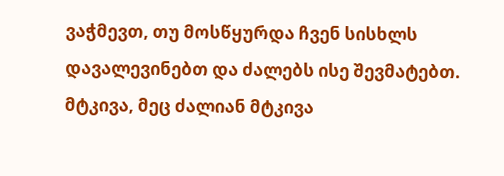ვაჭმევთ, თუ მოსწყურდა ჩვენ სისხლს დავალევინებთ და ძალებს ისე შევმატებთ. მტკივა, მეც ძალიან მტკივა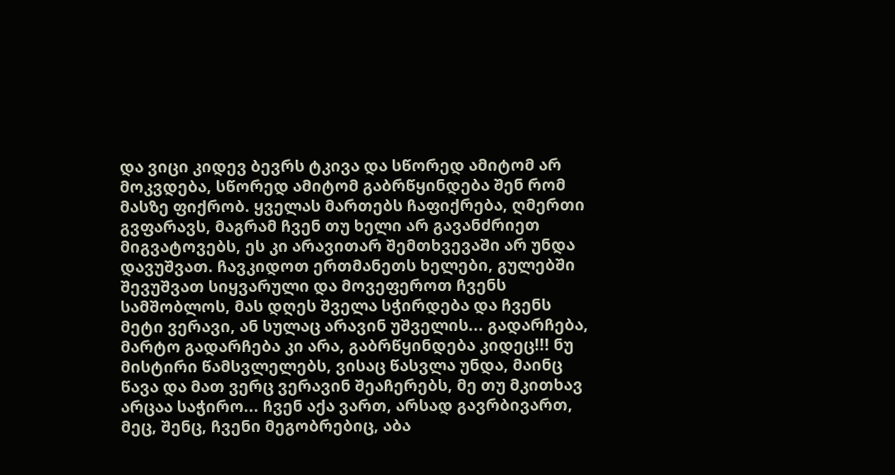და ვიცი კიდევ ბევრს ტკივა და სწორედ ამიტომ არ მოკვდება, სწორედ ამიტომ გაბრწყინდება შენ რომ მასზე ფიქრობ. ყველას მართებს ჩაფიქრება, ღმერთი გვფარავს, მაგრამ ჩვენ თუ ხელი არ გავანძრიეთ მიგვატოვებს, ეს კი არავითარ შემთხვევაში არ უნდა დავუშვათ. ჩავკიდოთ ერთმანეთს ხელები, გულებში შევუშვათ სიყვარული და მოვეფეროთ ჩვენს სამშობლოს, მას დღეს შველა სჭირდება და ჩვენს მეტი ვერავი, ან სულაც არავინ უშველის... გადარჩება, მარტო გადარჩება კი არა, გაბრწყინდება კიდეც!!! ნუ მისტირი წამსვლელებს, ვისაც წასვლა უნდა, მაინც წავა და მათ ვერც ვერავინ შეაჩერებს, მე თუ მკითხავ არცაა საჭირო... ჩვენ აქა ვართ, არსად გავრბივართ, მეც, შენც, ჩვენი მეგობრებიც, აბა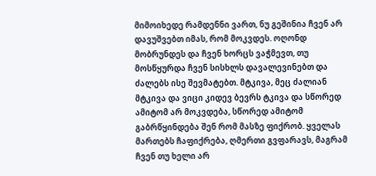მიმოიხედე რამდენნი ვართ, ნუ გეშინია ჩვენ არ დავუშვებთ იმას, რომ მოკვდეს. ოღონდ მობრუნდეს და ჩვენ ხორცს ვაჭმევთ, თუ მოსწყურდა ჩვენ სისხლს დავალევინებთ და ძალებს ისე შევმატებთ. მტკივა, მეც ძალიან მტკივა და ვიცი კიდევ ბევრს ტკივა და სწორედ ამიტომ არ მოკვდება, სწორედ ამიტომ გაბრწყინდება შენ რომ მასზე ფიქრობ. ყველას მართებს ჩაფიქრება, ღმერთი გვფარავს, მაგრამ ჩვენ თუ ხელი არ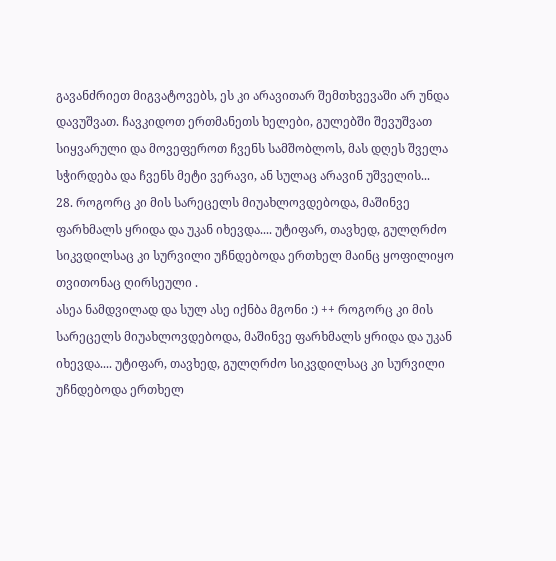გავანძრიეთ მიგვატოვებს, ეს კი არავითარ შემთხვევაში არ უნდა დავუშვათ. ჩავკიდოთ ერთმანეთს ხელები, გულებში შევუშვათ სიყვარული და მოვეფეროთ ჩვენს სამშობლოს, მას დღეს შველა სჭირდება და ჩვენს მეტი ვერავი, ან სულაც არავინ უშველის...
28. როგორც კი მის სარეცელს მიუახლოვდებოდა, მაშინვე ფარხმალს ყრიდა და უკან იხევდა.... უტიფარ, თავხედ, გულღრძო სიკვდილსაც კი სურვილი უჩნდებოდა ერთხელ მაინც ყოფილიყო თვითონაც ღირსეული .
ასეა ნამდვილად და სულ ასე იქნბა მგონი :) ++ როგორც კი მის სარეცელს მიუახლოვდებოდა, მაშინვე ფარხმალს ყრიდა და უკან იხევდა.... უტიფარ, თავხედ, გულღრძო სიკვდილსაც კი სურვილი უჩნდებოდა ერთხელ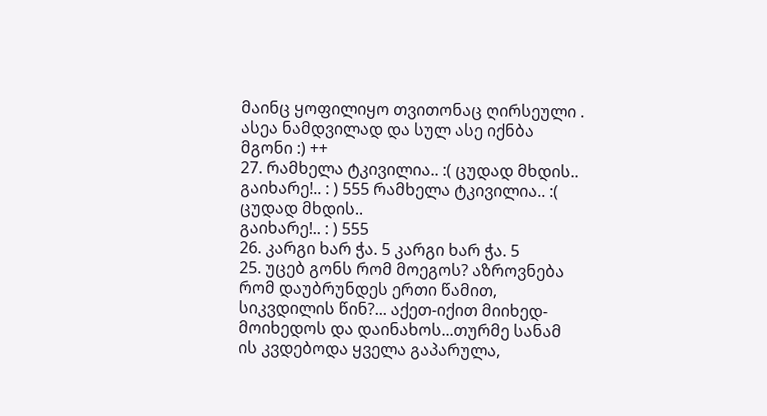მაინც ყოფილიყო თვითონაც ღირსეული .
ასეა ნამდვილად და სულ ასე იქნბა მგონი :) ++
27. რამხელა ტკივილია.. :( ცუდად მხდის..
გაიხარე!.. : ) 555 რამხელა ტკივილია.. :( ცუდად მხდის..
გაიხარე!.. : ) 555
26. კარგი ხარ ჭა. 5 კარგი ხარ ჭა. 5
25. უცებ გონს რომ მოეგოს? აზროვნება რომ დაუბრუნდეს ერთი წამით, სიკვდილის წინ?... აქეთ-იქით მიიხედ-მოიხედოს და დაინახოს...თურმე სანამ ის კვდებოდა ყველა გაპარულა,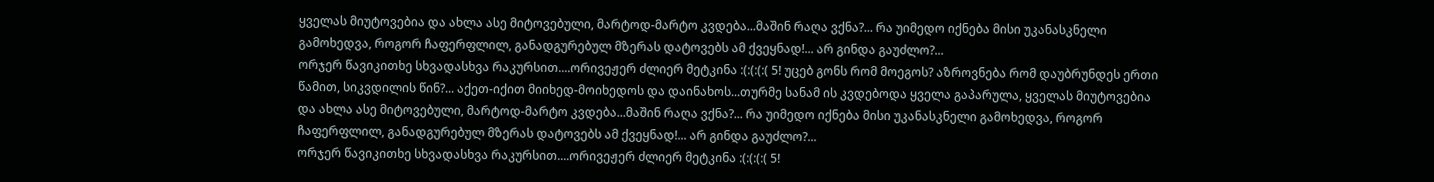ყველას მიუტოვებია და ახლა ასე მიტოვებული, მარტოდ-მარტო კვდება...მაშინ რაღა ვქნა?... რა უიმედო იქნება მისი უკანასკნელი გამოხედვა, როგორ ჩაფერფლილ, განადგურებულ მზერას დატოვებს ამ ქვეყნად!... არ გინდა გაუძლო?...
ორჯერ წავიკითხე სხვადასხვა რაკურსით....ორივეჟერ ძლიერ მეტკინა :(:(:(:( 5! უცებ გონს რომ მოეგოს? აზროვნება რომ დაუბრუნდეს ერთი წამით, სიკვდილის წინ?... აქეთ-იქით მიიხედ-მოიხედოს და დაინახოს...თურმე სანამ ის კვდებოდა ყველა გაპარულა, ყველას მიუტოვებია და ახლა ასე მიტოვებული, მარტოდ-მარტო კვდება...მაშინ რაღა ვქნა?... რა უიმედო იქნება მისი უკანასკნელი გამოხედვა, როგორ ჩაფერფლილ, განადგურებულ მზერას დატოვებს ამ ქვეყნად!... არ გინდა გაუძლო?...
ორჯერ წავიკითხე სხვადასხვა რაკურსით....ორივეჟერ ძლიერ მეტკინა :(:(:(:( 5!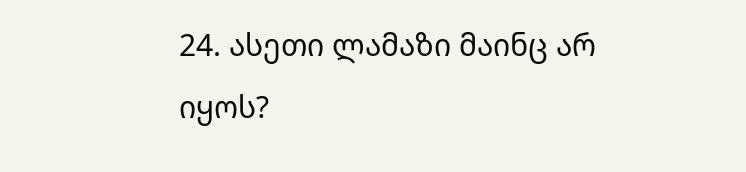24. ასეთი ლამაზი მაინც არ იყოს?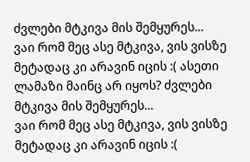ძვლები მტკივა მის შემყურეს...
ვაი რომ მეც ასე მტკივა, ვის ვისზე მეტადაც კი არავინ იცის :( ასეთი ლამაზი მაინც არ იყოს? ძვლები მტკივა მის შემყურეს...
ვაი რომ მეც ასე მტკივა, ვის ვისზე მეტადაც კი არავინ იცის :(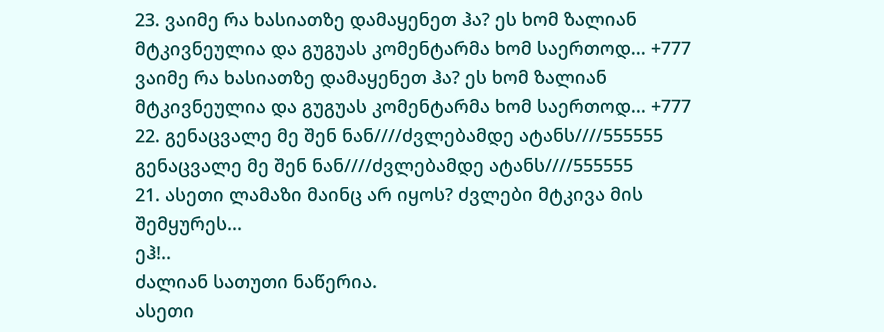23. ვაიმე რა ხასიათზე დამაყენეთ ჰა? ეს ხომ ზალიან მტკივნეულია და გუგუას კომენტარმა ხომ საერთოდ... +777 ვაიმე რა ხასიათზე დამაყენეთ ჰა? ეს ხომ ზალიან მტკივნეულია და გუგუას კომენტარმა ხომ საერთოდ... +777
22. გენაცვალე მე შენ ნან////ძვლებამდე ატანს////555555 გენაცვალე მე შენ ნან////ძვლებამდე ატანს////555555
21. ასეთი ლამაზი მაინც არ იყოს? ძვლები მტკივა მის შემყურეს...
ეჰ!..
ძალიან სათუთი ნაწერია.
ასეთი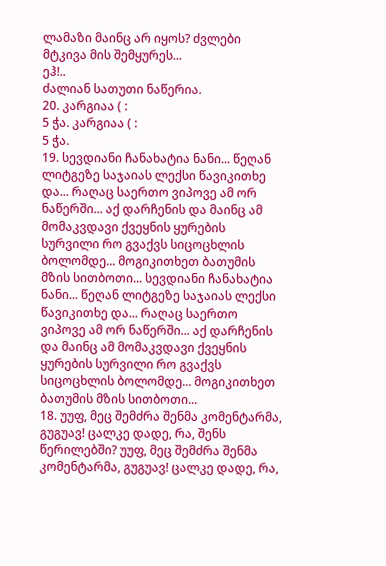ლამაზი მაინც არ იყოს? ძვლები მტკივა მის შემყურეს...
ეჰ!..
ძალიან სათუთი ნაწერია.
20. კარგიაა ( :
5 ჭა. კარგიაა ( :
5 ჭა.
19. სევდიანი ჩანახატია ნანი... წეღან ლიტგეზე საჯაიას ლექსი წავიკითხე და... რაღაც საერთო ვიპოვე ამ ორ ნაწერში... აქ დარჩენის და მაინც ამ მომაკვდავი ქვეყნის ყურების სურვილი რო გვაქვს სიცოცხლის ბოლომდე... მოგიკითხეთ ბათუმის მზის სითბოთი... სევდიანი ჩანახატია ნანი... წეღან ლიტგეზე საჯაიას ლექსი წავიკითხე და... რაღაც საერთო ვიპოვე ამ ორ ნაწერში... აქ დარჩენის და მაინც ამ მომაკვდავი ქვეყნის ყურების სურვილი რო გვაქვს სიცოცხლის ბოლომდე... მოგიკითხეთ ბათუმის მზის სითბოთი...
18. უუფ, მეც შემძრა შენმა კომენტარმა, გუგუავ! ცალკე დადე, რა, შენს წერილებში? უუფ, მეც შემძრა შენმა კომენტარმა, გუგუავ! ცალკე დადე, რა,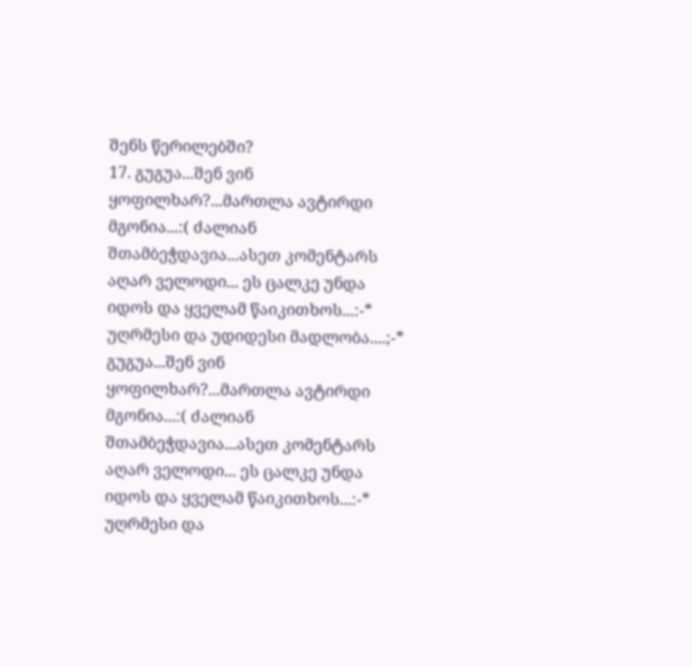შენს წერილებში?
17. გუგუა...შენ ვინ ყოფილხარ?...მართლა ავტირდი მგონია...:( ძალიან შთამბეჭდავია...ასეთ კომენტარს აღარ ველოდი... ეს ცალკე უნდა იდოს და ყველამ წაიკითხოს...:-* უღრმესი და უდიდესი მადლობა....;-* გუგუა...შენ ვინ ყოფილხარ?...მართლა ავტირდი მგონია...:( ძალიან შთამბეჭდავია...ასეთ კომენტარს აღარ ველოდი... ეს ცალკე უნდა იდოს და ყველამ წაიკითხოს...:-* უღრმესი და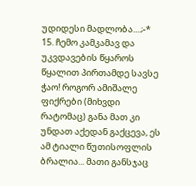უდიდესი მადლობა....;-*
15. ჩემო კამკამავ და უკვდავების წყაროს წყალით პირთამდე სავსე ჭაო! როგორ ამიშალე ფიქრები (მიხვდი რატომაც) განა მათ კი უნდათ აქედან გაქცევა, ეს ამ ტიალი წუთისოფლის ბრალია... მათი განსჯაც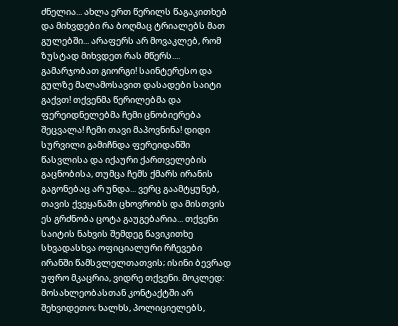ძნელია... ახლა ერთ წერილს წაგაკითხებ და მიხვდები რა ბოღმაც ტრიალებს მათ გულებში... არაფერს არ მოვაკლებ, რომ ზუსტად მიხვდეთ რას მწერს....
გამარჯობათ გიორგი! საინტერესო და გულზე მალამოსავით დასადები საიტი გაქვთ! თქვენმა წერილებმა და ფერეიდნელებმა ჩემი ცნობიერება შეცვალა! ჩემი თავი მაპოვნინა! დიდი სურვილი გამიჩნდა ფერეიდანში წასვლისა და იქაური ქართველების გაცნობისა, თუმცა ჩემს ქმარს ირანის გაგონებაც არ უნდა... ვერც გაამტყუნებ, თავის ქვეყანაში ცხოვრობს და მისთვის ეს გრძნობა ცოტა გაუგებარია... თქვენი საიტის ნახვის შემდეგ წავიკითხე სხვადასხვა ოფიციალური რჩევები ირანში წამსვლელთათვის; ისინი ბევრად უფრო მკაცრია, ვიდრე თქვენი. მოკლედ: მოსახლეობასთან კონტაქტში არ შეხვიდეთო; ხალხს, პოლიციელებს,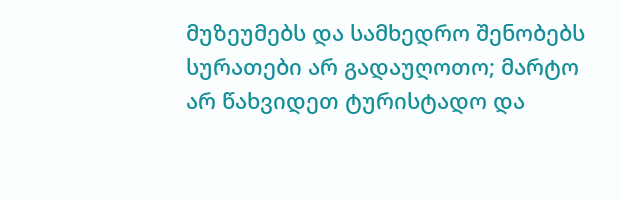მუზეუმებს და სამხედრო შენობებს სურათები არ გადაუღოთო; მარტო არ წახვიდეთ ტურისტადო და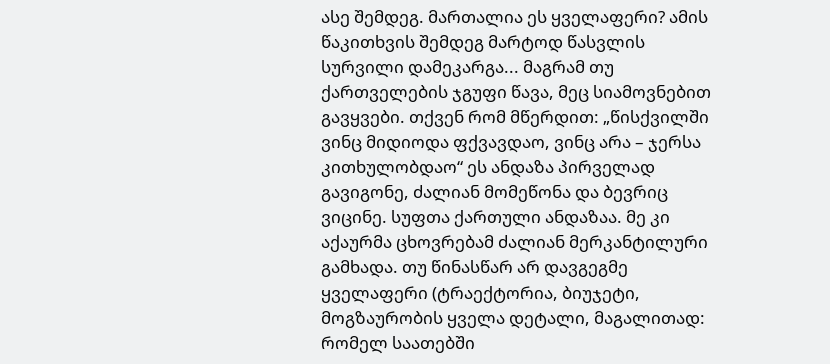ასე შემდეგ. მართალია ეს ყველაფერი? ამის წაკითხვის შემდეგ მარტოდ წასვლის სურვილი დამეკარგა... მაგრამ თუ ქართველების ჯგუფი წავა, მეც სიამოვნებით გავყვები. თქვენ რომ მწერდით: „წისქვილში ვინც მიდიოდა ფქვავდაო, ვინც არა – ჯერსა კითხულობდაო“ ეს ანდაზა პირველად გავიგონე, ძალიან მომეწონა და ბევრიც ვიცინე. სუფთა ქართული ანდაზაა. მე კი აქაურმა ცხოვრებამ ძალიან მერკანტილური გამხადა. თუ წინასწარ არ დავგეგმე ყველაფერი (ტრაექტორია, ბიუჯეტი, მოგზაურობის ყველა დეტალი, მაგალითად: რომელ საათებში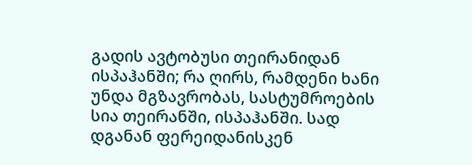გადის ავტობუსი თეირანიდან ისპაჰანში; რა ღირს, რამდენი ხანი უნდა მგზავრობას, სასტუმროების სია თეირანში, ისპაჰანში. სად დგანან ფერეიდანისკენ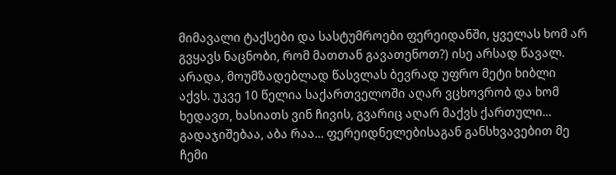მიმავალი ტაქსები და სასტუმროები ფერეიდანში, ყველას ხომ არ გვყავს ნაცნობი, რომ მათთან გავათენოთ?) ისე არსად წავალ. არადა, მოუმზადებლად წასვლას ბევრად უფრო მეტი ხიბლი აქვს. უკვე 10 წელია საქართველოში აღარ ვცხოვრობ და ხომ ხედავთ, ხასიათს ვინ ჩივის, გვარიც აღარ მაქვს ქართული... გადაჯიშებაა, აბა რაა... ფერეიდნელებისაგან განსხვავებით მე ჩემი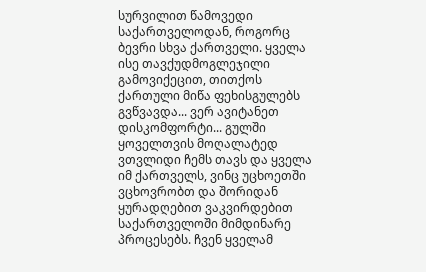სურვილით წამოვედი საქართველოდან, როგორც ბევრი სხვა ქართველი. ყველა ისე თავქუდმოგლეჯილი გამოვიქეცით, თითქოს ქართული მიწა ფეხისგულებს გვწვავდა... ვერ ავიტანეთ დისკომფორტი... გულში ყოველთვის მოღალატედ ვთვლიდი ჩემს თავს და ყველა იმ ქართველს, ვინც უცხოეთში ვცხოვრობთ და შორიდან ყურადღებით ვაკვირდებით საქართველოში მიმდინარე პროცესებს. ჩვენ ყველამ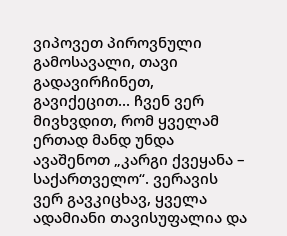ვიპოვეთ პიროვნული გამოსავალი, თავი გადავირჩინეთ, გავიქეცით... ჩვენ ვერ მივხვდით, რომ ყველამ ერთად მანდ უნდა ავაშენოთ „კარგი ქვეყანა – საქართველო“. ვერავის ვერ გავკიცხავ, ყველა ადამიანი თავისუფალია და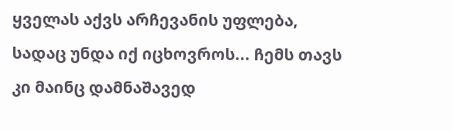ყველას აქვს არჩევანის უფლება, სადაც უნდა იქ იცხოვროს... ჩემს თავს კი მაინც დამნაშავედ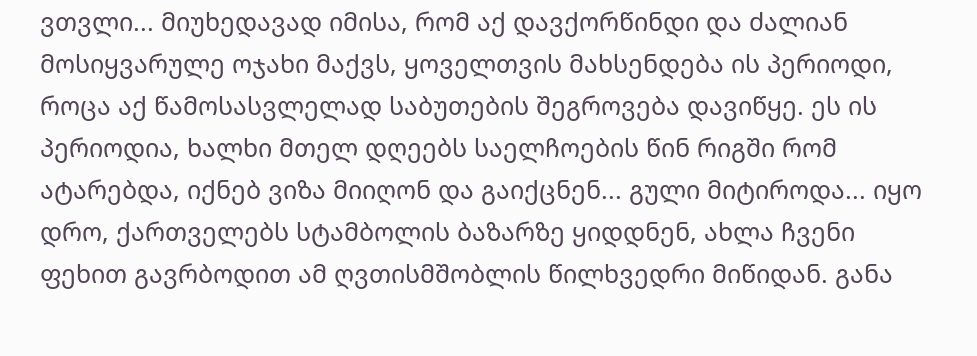ვთვლი... მიუხედავად იმისა, რომ აქ დავქორწინდი და ძალიან მოსიყვარულე ოჯახი მაქვს, ყოველთვის მახსენდება ის პერიოდი, როცა აქ წამოსასვლელად საბუთების შეგროვება დავიწყე. ეს ის პერიოდია, ხალხი მთელ დღეებს საელჩოების წინ რიგში რომ ატარებდა, იქნებ ვიზა მიიღონ და გაიქცნენ... გული მიტიროდა... იყო დრო, ქართველებს სტამბოლის ბაზარზე ყიდდნენ, ახლა ჩვენი ფეხით გავრბოდით ამ ღვთისმშობლის წილხვედრი მიწიდან. განა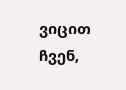ვიცით ჩვენ,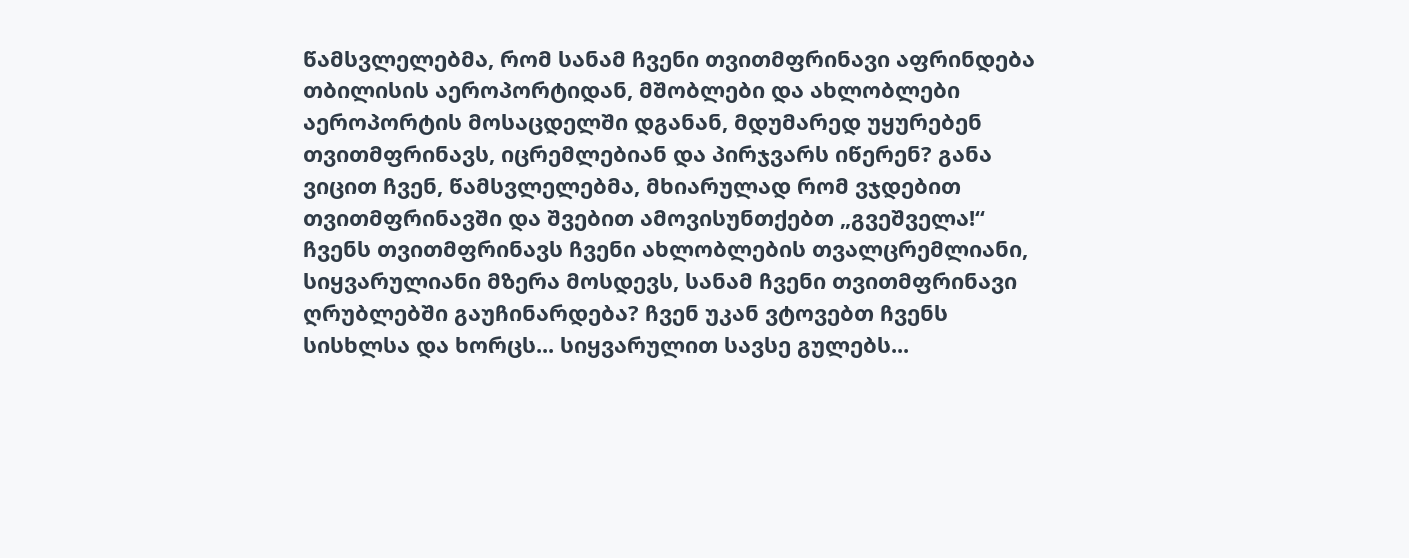წამსვლელებმა, რომ სანამ ჩვენი თვითმფრინავი აფრინდება თბილისის აეროპორტიდან, მშობლები და ახლობლები აეროპორტის მოსაცდელში დგანან, მდუმარედ უყურებენ თვითმფრინავს, იცრემლებიან და პირჯვარს იწერენ? განა ვიცით ჩვენ, წამსვლელებმა, მხიარულად რომ ვჯდებით თვითმფრინავში და შვებით ამოვისუნთქებთ „გვეშველა!“ ჩვენს თვითმფრინავს ჩვენი ახლობლების თვალცრემლიანი, სიყვარულიანი მზერა მოსდევს, სანამ ჩვენი თვითმფრინავი ღრუბლებში გაუჩინარდება? ჩვენ უკან ვტოვებთ ჩვენს სისხლსა და ხორცს... სიყვარულით სავსე გულებს...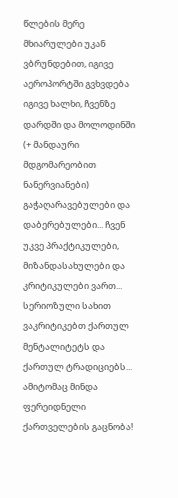წლების მერე მხიარულები უკან ვბრუნდებით, იგივე აეროპორტში გვხვდება იგივე ხალხი, ჩვენზე დარდში და მოლოდინში (+ მანდაური მდგომარეობით ნანერვიანები) გაჭაღარავებულები და დაბერებულები... ჩვენ უკვე პრაქტიკულები, მიზანდასახულები და კრიტიკულები ვართ... სერიოზული სახით ვაკრიტიკებთ ქართულ მენტალიტეტს და ქართულ ტრადიციებს... ამიტომაც მინდა ფერეიდნელი ქართველების გაცნობა!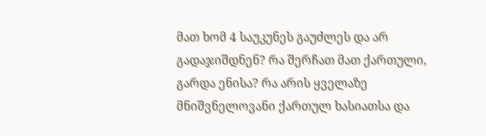მათ ხომ 4 საუკუნეს გაუძლეს და არ გადაჯიშდნენ? რა შერჩათ მათ ქართული, გარდა ენისა? რა არის ყველაზე მნიშვნელოვანი ქართულ ხასიათსა და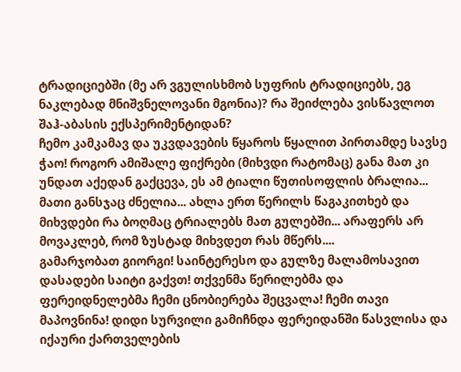ტრადიციებში (მე არ ვგულისხმობ სუფრის ტრადიციებს, ეგ ნაკლებად მნიშვნელოვანი მგონია)? რა შეიძლება ვისწავლოთ შაჰ-აბასის ექსპერიმენტიდან?
ჩემო კამკამავ და უკვდავების წყაროს წყალით პირთამდე სავსე ჭაო! როგორ ამიშალე ფიქრები (მიხვდი რატომაც) განა მათ კი უნდათ აქედან გაქცევა, ეს ამ ტიალი წუთისოფლის ბრალია... მათი განსჯაც ძნელია... ახლა ერთ წერილს წაგაკითხებ და მიხვდები რა ბოღმაც ტრიალებს მათ გულებში... არაფერს არ მოვაკლებ, რომ ზუსტად მიხვდეთ რას მწერს....
გამარჯობათ გიორგი! საინტერესო და გულზე მალამოსავით დასადები საიტი გაქვთ! თქვენმა წერილებმა და ფერეიდნელებმა ჩემი ცნობიერება შეცვალა! ჩემი თავი მაპოვნინა! დიდი სურვილი გამიჩნდა ფერეიდანში წასვლისა და იქაური ქართველების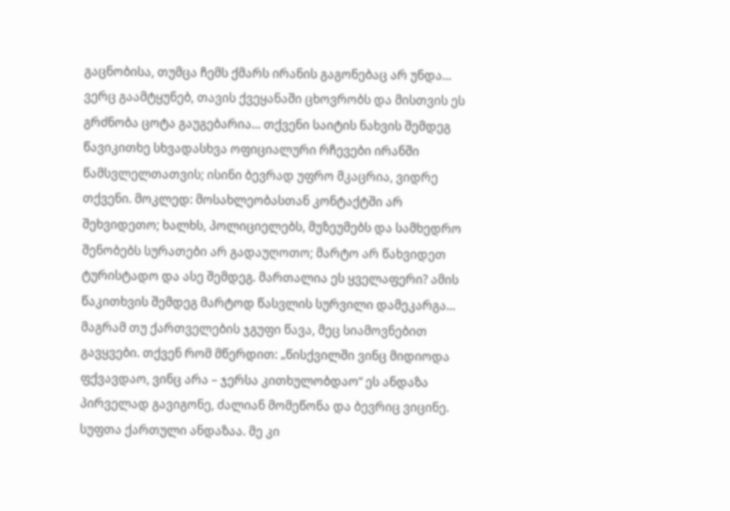გაცნობისა, თუმცა ჩემს ქმარს ირანის გაგონებაც არ უნდა... ვერც გაამტყუნებ, თავის ქვეყანაში ცხოვრობს და მისთვის ეს გრძნობა ცოტა გაუგებარია... თქვენი საიტის ნახვის შემდეგ წავიკითხე სხვადასხვა ოფიციალური რჩევები ირანში წამსვლელთათვის; ისინი ბევრად უფრო მკაცრია, ვიდრე თქვენი. მოკლედ: მოსახლეობასთან კონტაქტში არ შეხვიდეთო; ხალხს, პოლიციელებს, მუზეუმებს და სამხედრო შენობებს სურათები არ გადაუღოთო; მარტო არ წახვიდეთ ტურისტადო და ასე შემდეგ. მართალია ეს ყველაფერი? ამის წაკითხვის შემდეგ მარტოდ წასვლის სურვილი დამეკარგა... მაგრამ თუ ქართველების ჯგუფი წავა, მეც სიამოვნებით გავყვები. თქვენ რომ მწერდით: „წისქვილში ვინც მიდიოდა ფქვავდაო, ვინც არა – ჯერსა კითხულობდაო“ ეს ანდაზა პირველად გავიგონე, ძალიან მომეწონა და ბევრიც ვიცინე. სუფთა ქართული ანდაზაა. მე კი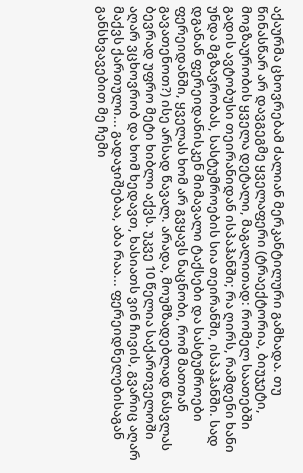აქაურმა ცხოვრებამ ძალიან მერკანტილური გამხადა. თუ წინასწარ არ დავგეგმე ყველაფერი (ტრაექტორია, ბიუჯეტი, მოგზაურობის ყველა დეტალი, მაგალითად: რომელ საათებში გადის ავტობუსი თეირანიდან ისპაჰანში; რა ღირს, რამდენი ხანი უნდა მგზავრობას, სასტუმროების სია თეირანში, ისპაჰანში. სად დგანან ფერეიდანისკენ მიმავალი ტაქსები და სასტუმროები ფერეიდანში, ყველას ხომ არ გვყავს ნაცნობი, რომ მათთან გავათენოთ?) ისე არსად წავალ. არადა, მოუმზადებლად წასვლას ბევრად უფრო მეტი ხიბლი აქვს. უკვე 10 წელია საქართველოში აღარ ვცხოვრობ და ხომ ხედავთ, ხასიათს ვინ ჩივის, გვარიც აღარ მაქვს ქართული... გადაჯიშებაა, აბა რაა... ფერეიდნელებისაგან განსხვავებით მე ჩემი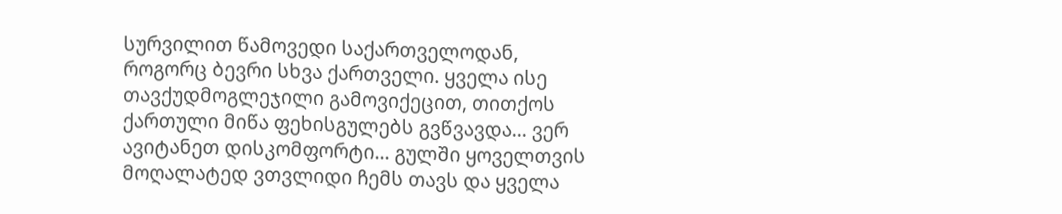სურვილით წამოვედი საქართველოდან, როგორც ბევრი სხვა ქართველი. ყველა ისე თავქუდმოგლეჯილი გამოვიქეცით, თითქოს ქართული მიწა ფეხისგულებს გვწვავდა... ვერ ავიტანეთ დისკომფორტი... გულში ყოველთვის მოღალატედ ვთვლიდი ჩემს თავს და ყველა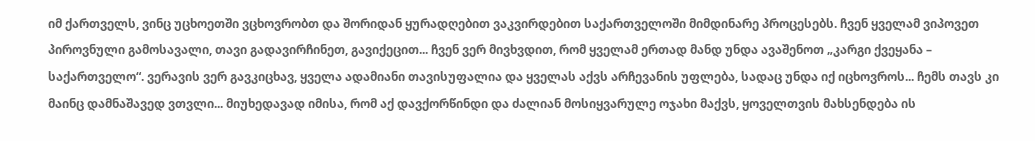იმ ქართველს, ვინც უცხოეთში ვცხოვრობთ და შორიდან ყურადღებით ვაკვირდებით საქართველოში მიმდინარე პროცესებს. ჩვენ ყველამ ვიპოვეთ პიროვნული გამოსავალი, თავი გადავირჩინეთ, გავიქეცით... ჩვენ ვერ მივხვდით, რომ ყველამ ერთად მანდ უნდა ავაშენოთ „კარგი ქვეყანა – საქართველო“. ვერავის ვერ გავკიცხავ, ყველა ადამიანი თავისუფალია და ყველას აქვს არჩევანის უფლება, სადაც უნდა იქ იცხოვროს... ჩემს თავს კი მაინც დამნაშავედ ვთვლი... მიუხედავად იმისა, რომ აქ დავქორწინდი და ძალიან მოსიყვარულე ოჯახი მაქვს, ყოველთვის მახსენდება ის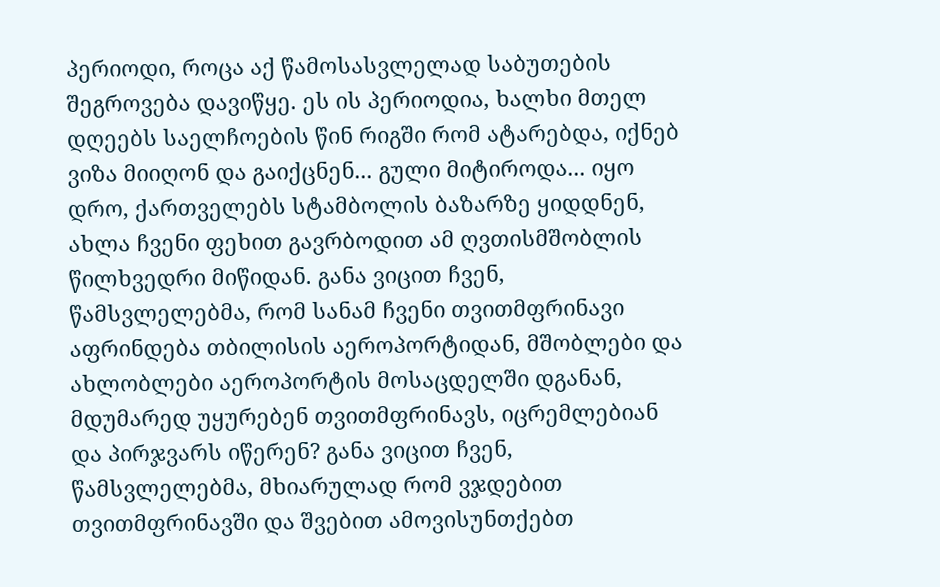პერიოდი, როცა აქ წამოსასვლელად საბუთების შეგროვება დავიწყე. ეს ის პერიოდია, ხალხი მთელ დღეებს საელჩოების წინ რიგში რომ ატარებდა, იქნებ ვიზა მიიღონ და გაიქცნენ... გული მიტიროდა... იყო დრო, ქართველებს სტამბოლის ბაზარზე ყიდდნენ, ახლა ჩვენი ფეხით გავრბოდით ამ ღვთისმშობლის წილხვედრი მიწიდან. განა ვიცით ჩვენ, წამსვლელებმა, რომ სანამ ჩვენი თვითმფრინავი აფრინდება თბილისის აეროპორტიდან, მშობლები და ახლობლები აეროპორტის მოსაცდელში დგანან, მდუმარედ უყურებენ თვითმფრინავს, იცრემლებიან და პირჯვარს იწერენ? განა ვიცით ჩვენ, წამსვლელებმა, მხიარულად რომ ვჯდებით თვითმფრინავში და შვებით ამოვისუნთქებთ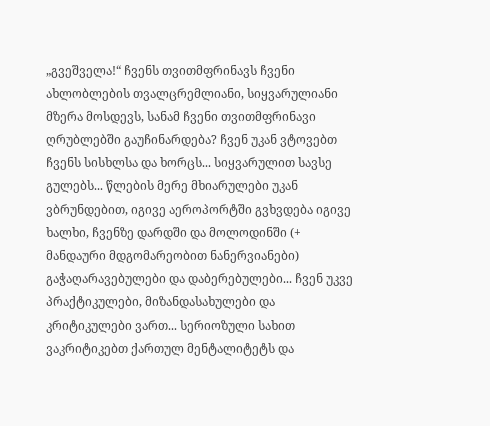„გვეშველა!“ ჩვენს თვითმფრინავს ჩვენი ახლობლების თვალცრემლიანი, სიყვარულიანი მზერა მოსდევს, სანამ ჩვენი თვითმფრინავი ღრუბლებში გაუჩინარდება? ჩვენ უკან ვტოვებთ ჩვენს სისხლსა და ხორცს... სიყვარულით სავსე გულებს... წლების მერე მხიარულები უკან ვბრუნდებით, იგივე აეროპორტში გვხვდება იგივე ხალხი, ჩვენზე დარდში და მოლოდინში (+ მანდაური მდგომარეობით ნანერვიანები) გაჭაღარავებულები და დაბერებულები... ჩვენ უკვე პრაქტიკულები, მიზანდასახულები და კრიტიკულები ვართ... სერიოზული სახით ვაკრიტიკებთ ქართულ მენტალიტეტს და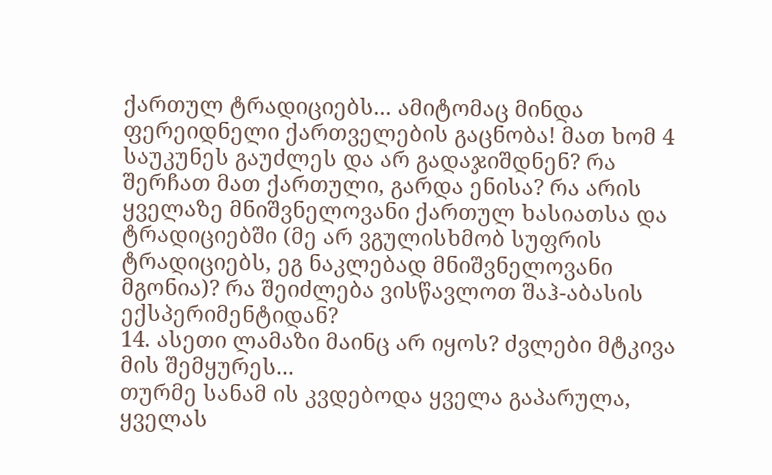ქართულ ტრადიციებს... ამიტომაც მინდა ფერეიდნელი ქართველების გაცნობა! მათ ხომ 4 საუკუნეს გაუძლეს და არ გადაჯიშდნენ? რა შერჩათ მათ ქართული, გარდა ენისა? რა არის ყველაზე მნიშვნელოვანი ქართულ ხასიათსა და ტრადიციებში (მე არ ვგულისხმობ სუფრის ტრადიციებს, ეგ ნაკლებად მნიშვნელოვანი მგონია)? რა შეიძლება ვისწავლოთ შაჰ-აბასის ექსპერიმენტიდან?
14. ასეთი ლამაზი მაინც არ იყოს? ძვლები მტკივა მის შემყურეს...
თურმე სანამ ის კვდებოდა ყველა გაპარულა, ყველას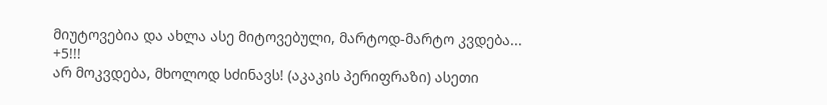მიუტოვებია და ახლა ასე მიტოვებული, მარტოდ-მარტო კვდება...
+5!!!
არ მოკვდება, მხოლოდ სძინავს! (აკაკის პერიფრაზი) ასეთი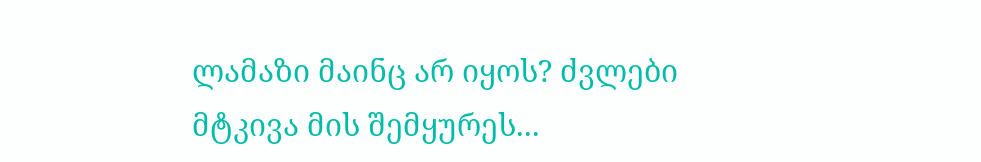ლამაზი მაინც არ იყოს? ძვლები მტკივა მის შემყურეს...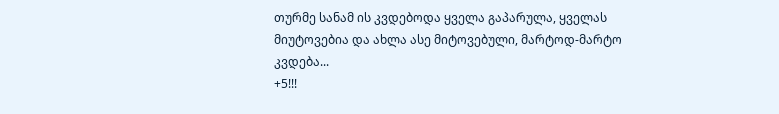თურმე სანამ ის კვდებოდა ყველა გაპარულა, ყველას მიუტოვებია და ახლა ასე მიტოვებული, მარტოდ-მარტო კვდება...
+5!!!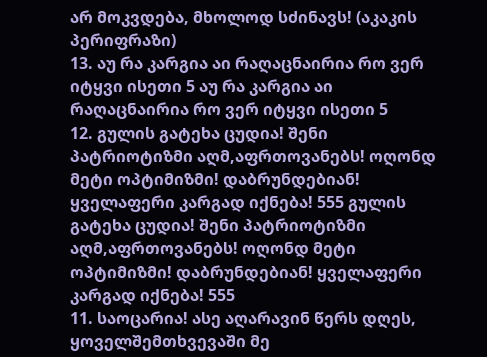არ მოკვდება, მხოლოდ სძინავს! (აკაკის პერიფრაზი)
13. აუ რა კარგია აი რაღაცნაირია რო ვერ იტყვი ისეთი 5 აუ რა კარგია აი რაღაცნაირია რო ვერ იტყვი ისეთი 5
12. გულის გატეხა ცუდია! შენი პატრიოტიზმი აღმ,აფრთოვანებს! ოღონდ მეტი ოპტიმიზმი! დაბრუნდებიან! ყველაფერი კარგად იქნება! 555 გულის გატეხა ცუდია! შენი პატრიოტიზმი აღმ,აფრთოვანებს! ოღონდ მეტი ოპტიმიზმი! დაბრუნდებიან! ყველაფერი კარგად იქნება! 555
11. საოცარია! ასე აღარავინ წერს დღეს, ყოველშემთხვევაში მე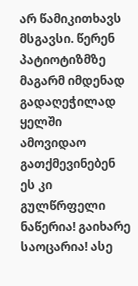არ წამიკითხავს მსგავსი. წერენ პატიოტიზმზე მაგარმ იმდენად გადაღეჭილად ყელში ამოვიდაო გათქმევინებენ ეს კი გულწრფელი ნაწერია! გაიხარე საოცარია! ასე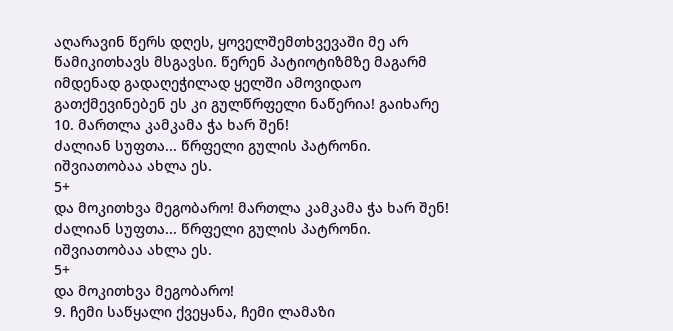აღარავინ წერს დღეს, ყოველშემთხვევაში მე არ წამიკითხავს მსგავსი. წერენ პატიოტიზმზე მაგარმ იმდენად გადაღეჭილად ყელში ამოვიდაო გათქმევინებენ ეს კი გულწრფელი ნაწერია! გაიხარე
10. მართლა კამკამა ჭა ხარ შენ!
ძალიან სუფთა... წრფელი გულის პატრონი. იშვიათობაა ახლა ეს.
5+
და მოკითხვა მეგობარო! მართლა კამკამა ჭა ხარ შენ!
ძალიან სუფთა... წრფელი გულის პატრონი. იშვიათობაა ახლა ეს.
5+
და მოკითხვა მეგობარო!
9. ჩემი საწყალი ქვეყანა, ჩემი ლამაზი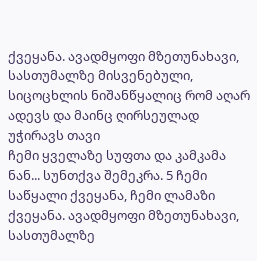ქვეყანა. ავადმყოფი მზეთუნახავი, სასთუმალზე მისვენებული, სიცოცხლის ნიშანწყალიც რომ აღარ ადევს და მაინც ღირსეულად უჭირავს თავი
ჩემი ყველაზე სუფთა და კამკამა ნან... სუნთქვა შემეკრა. 5 ჩემი საწყალი ქვეყანა, ჩემი ლამაზი ქვეყანა. ავადმყოფი მზეთუნახავი, სასთუმალზე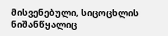მისვენებული, სიცოცხლის ნიშანწყალიც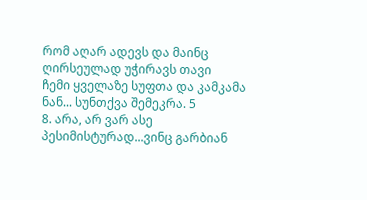რომ აღარ ადევს და მაინც ღირსეულად უჭირავს თავი
ჩემი ყველაზე სუფთა და კამკამა ნან... სუნთქვა შემეკრა. 5
8. არა, არ ვარ ასე პესიმისტურად...ვინც გარბიან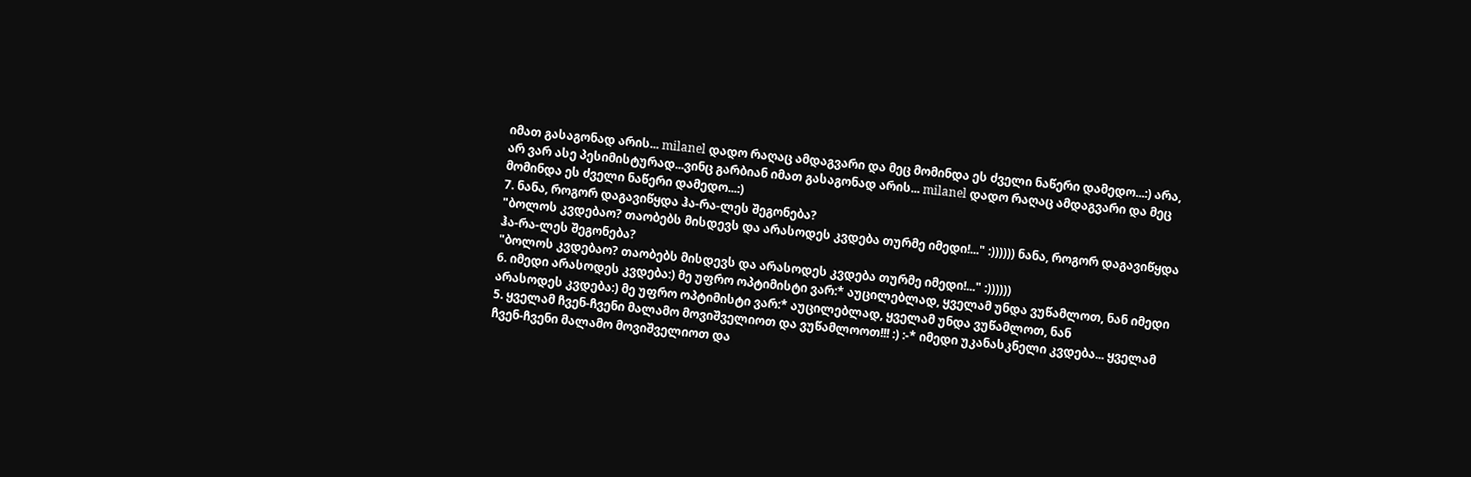იმათ გასაგონად არის... milanel დადო რაღაც ამდაგვარი და მეც მომინდა ეს ძველი ნაწერი დამედო...:) არა, არ ვარ ასე პესიმისტურად...ვინც გარბიან იმათ გასაგონად არის... milanel დადო რაღაც ამდაგვარი და მეც მომინდა ეს ძველი ნაწერი დამედო...:)
7. ნანა, როგორ დაგავიწყდა ჰა-რა-ლეს შეგონება?
"ბოლოს კვდებაო? თაობებს მისდევს და არასოდეს კვდება თურმე იმედი!..." :)))))) ნანა, როგორ დაგავიწყდა ჰა-რა-ლეს შეგონება?
"ბოლოს კვდებაო? თაობებს მისდევს და არასოდეს კვდება თურმე იმედი!..." :))))))
6. იმედი არასოდეს კვდება:) მე უფრო ოპტიმისტი ვარ:* აუცილებლად, ყველამ უნდა ვუწამლოთ, ნან იმედი არასოდეს კვდება:) მე უფრო ოპტიმისტი ვარ:* აუცილებლად, ყველამ უნდა ვუწამლოთ, ნან
5. ყველამ ჩვენ-ჩვენი მალამო მოვიშველიოთ და ვუწამლოოთ!!! :) :-* იმედი უკანასკნელი კვდება... ყველამ ჩვენ-ჩვენი მალამო მოვიშველიოთ და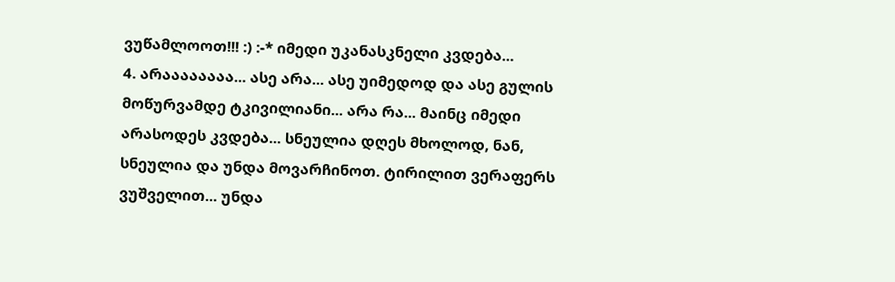ვუწამლოოთ!!! :) :-* იმედი უკანასკნელი კვდება...
4. არაააააააა... ასე არა... ასე უიმედოდ და ასე გულის მოწურვამდე ტკივილიანი... არა რა... მაინც იმედი არასოდეს კვდება... სნეულია დღეს მხოლოდ, ნან, სნეულია და უნდა მოვარჩინოთ. ტირილით ვერაფერს ვუშველით... უნდა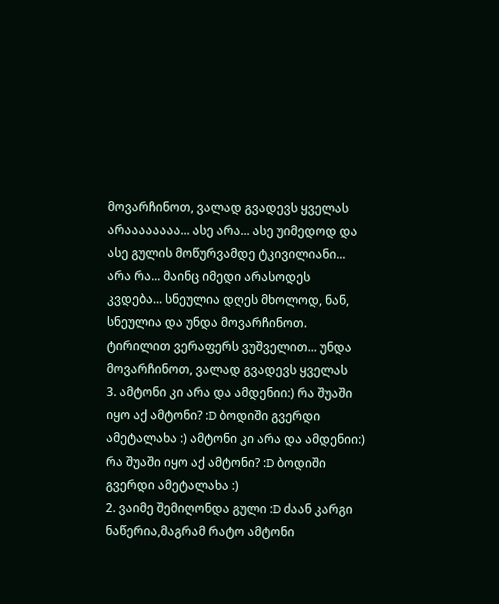მოვარჩინოთ, ვალად გვადევს ყველას არაააააააა... ასე არა... ასე უიმედოდ და ასე გულის მოწურვამდე ტკივილიანი... არა რა... მაინც იმედი არასოდეს კვდება... სნეულია დღეს მხოლოდ, ნან, სნეულია და უნდა მოვარჩინოთ. ტირილით ვერაფერს ვუშველით... უნდა მოვარჩინოთ, ვალად გვადევს ყველას
3. ამტონი კი არა და ამდენიი:) რა შუაში იყო აქ ამტონი? :D ბოდიში გვერდი ამეტალახა :) ამტონი კი არა და ამდენიი:) რა შუაში იყო აქ ამტონი? :D ბოდიში გვერდი ამეტალახა :)
2. ვაიმე შემიღონდა გული :D ძაან კარგი ნაწერია,მაგრამ რატო ამტონი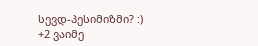სევდ-პესიმიზმი? :)
+2 ვაიმე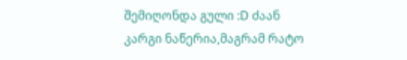შემიღონდა გული :D ძაან კარგი ნაწერია,მაგრამ რატო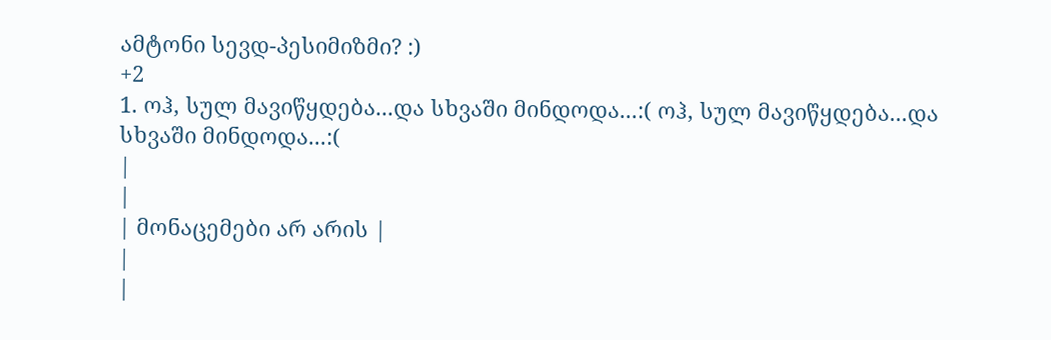ამტონი სევდ-პესიმიზმი? :)
+2
1. ოჰ, სულ მავიწყდება...და სხვაში მინდოდა...:( ოჰ, სულ მავიწყდება...და სხვაში მინდოდა...:(
|
|
| მონაცემები არ არის |
|
|